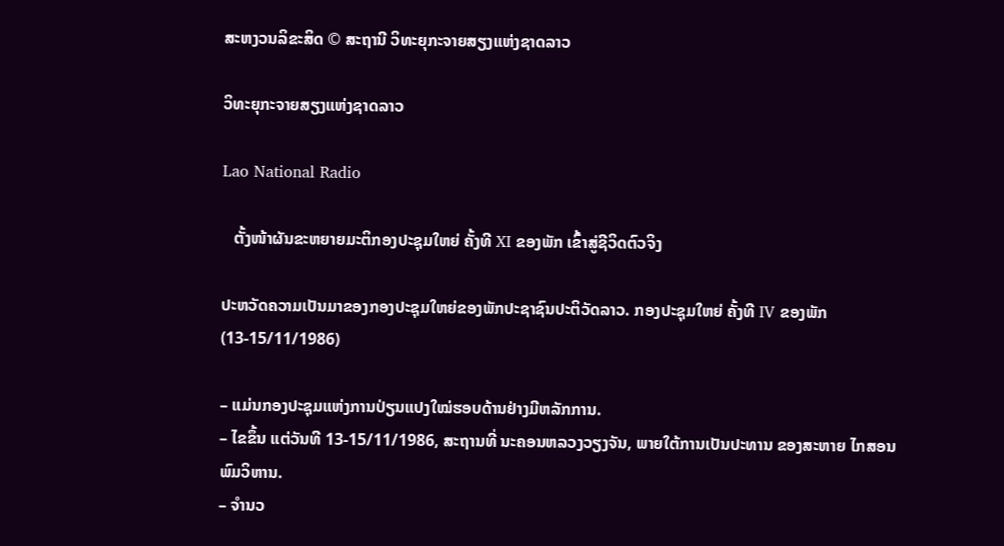ສະຫງວນລິຂະສິດ © ສະຖານີ ວິທະຍຸກະຈາຍສຽງແຫ່ງຊາດລາວ

ວິທະຍຸກະຈາຍສຽງແຫ່ງຊາດລາວ

Lao National Radio

   ຕັ້ງໜ້າຜັນຂະຫຍາຍມະຕິກອງປະຊຸມໃຫຍ່ ຄັ້ງທີ XI ຂອງພັກ ເຂົ້າສູ່ຊີວິດຕົວຈິງ

ປະຫວັດຄວາມເປັນມາຂອງກອງປະຊຸມໃຫຍ່ຂອງພັກປະຊາຊົນປະຕິວັດລາວ. ກອງປະຊຸມໃຫຍ່ ຄັ້ງທີ IV ຂອງພັກ (13-15/11/1986)

– ແມ່ນກອງປະຊຸມແຫ່ງການປ່ຽນແປງໃໝ່ຮອບດ້ານຢ່າງມີຫລັກການ.
– ໄຂຂຶ້ນ ແຕ່ວັນທີ 13-15/11/1986, ສະຖານທີ່ ນະຄອນຫລວງວຽງຈັນ, ພາຍໃຕ້ການເປັນປະທານ ຂອງສະຫາຍ ໄກສອນ ພົມວິຫານ.
– ຈຳນວ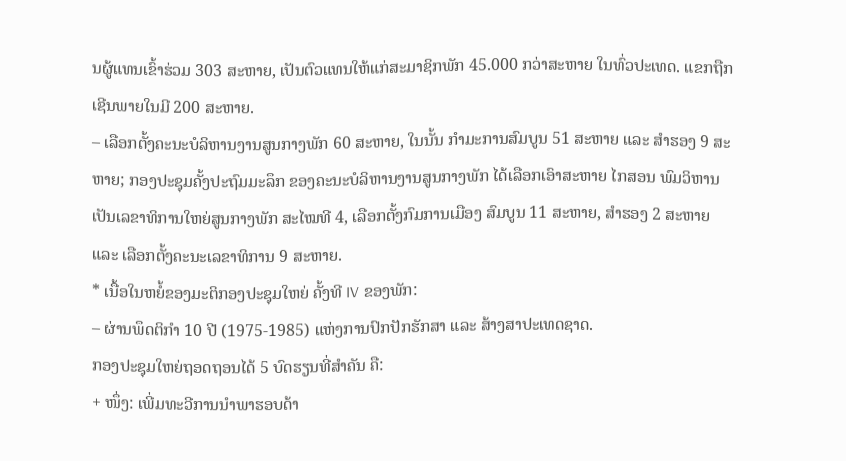ນຜູ້ແທນເຂົ້າຮ່ວມ 303 ສະຫາຍ, ເປັນຕົວແທນໃຫ້ແກ່ສະມາຊິກພັກ 45.000 ກວ່າສະຫາຍ ໃນທົ່ວປະເທດ. ແຂກຖືກເຊີນພາຍໃນມີ 200 ສະຫາຍ.
– ເລືອກຕັ້ງຄະນະບໍລິຫານງານສູນກາງພັກ 60 ສະຫາຍ, ໃນນັ້ນ ກຳມະການສົມບູນ 51 ສະຫາຍ ແລະ ສຳຮອງ 9 ສະຫາຍ; ກອງປະຊຸມຄັ້ງປະຖົມມະລຶກ ຂອງຄະນະບໍລິຫານງານສູນກາງພັກ ໄດ້ເລືອກເອົາສະຫາຍ ໄກສອນ ພົມວິຫານ ເປັນເລຂາທິການໃຫຍ່ສູນກາງພັກ ສະໄໝທີ 4, ເລືອກຕັ້ງກົມການເມືອງ ສົມບູນ 11 ສະຫາຍ, ສໍາຮອງ 2 ສະຫາຍ ແລະ ເລືອກຕັ້ງຄະນະເລຂາທິການ 9 ສະຫາຍ.
* ເນື້ອໃນຫຍໍ້ຂອງມະຕິກອງປະຊຸມໃຫຍ່ ຄັ້ງທີ IV ຂອງພັກ:
– ຜ່ານພຶດຕິກຳ 10 ປີ (1975-1985) ແຫ່ງການປົກປັກຮັກສາ ແລະ ສ້າງສາປະເທດຊາດ.
ກອງປະຊຸມໃຫຍ່ຖອດຖອນໄດ້ 5 ບົດຮຽນທີ່ສຳຄັນ ຄື:
+ ໜຶ່ງ: ເພີ່ມທະວີການນໍາພາຮອບດ້າ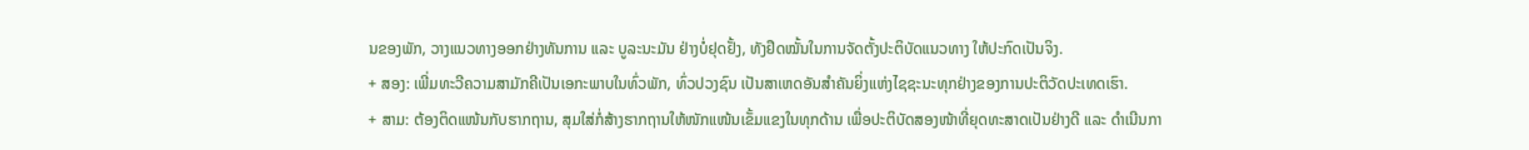ນຂອງພັກ, ວາງແນວທາງອອກຢ່າງທັນການ ແລະ ບູລະນະມັນ ຢ່າງບໍ່ຢຸດຢັ້ງ, ທັງຢຶດໝັ້ນໃນການຈັດຕັ້ງປະຕິບັດແນວທາງ ໃຫ້ປະກົດເປັນຈິງ.
+ ສອງ: ເພີ່ມທະວີຄວາມສາມັກຄີເປັນເອກະພາບໃນທົ່ວພັກ, ທົ່ວປວງຊົນ ເປັນສາເຫດອັນສໍາຄັນຍິ່ງແຫ່ງໄຊຊະນະທຸກຢ່າງຂອງການປະຕິວັດປະເທດເຮົາ.
+ ສາມ: ຕ້ອງຕິດແໜ້ນກັບຮາກຖານ, ສຸມໃສ່ກໍ່ສ້າງຮາກຖານໃຫ້ໜັກແໜ້ນເຂັ້ມແຂງໃນທຸກດ້ານ ເພື່ອປະຕິບັດສອງໜ້າທີ່ຍຸດທະສາດເປັນຢ່າງດີ ແລະ ດຳເນີນກາ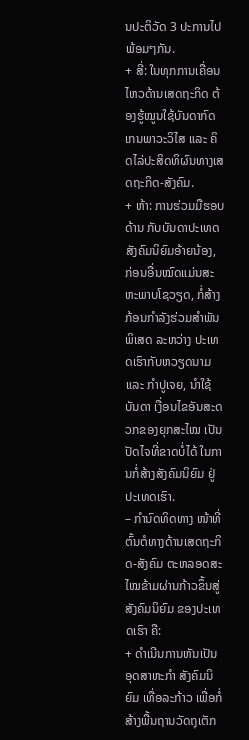ນປະຕິວັດ 3 ປະການໄປພ້ອມໆກັນ.
+ ສີ່: ໃນທຸກການເຄື່ອນໄຫວດ້ານເສດຖະກິດ ຕ້ອງຮູ້ໝູນໃຊ້ບັນດາກົດເກນພາວະວິໄສ ແລະ ຄິດໄລ່ປະສິດທິຜົນທາງເສດຖະກິດ-ສັງຄົມ.
+ ຫ້າ: ການຮ່ວມມືຮອບດ້ານ ກັບບັນດາປະເທດສັງຄົມນິຍົມອ້າຍນ້ອງ, ກ່ອນອື່ນໝົດແມ່ນສະຫະພາບໂຊວຽດ, ກໍ່ສ້າງກ້ອນກຳລັງຮ່ວມສຳພັນພິເສດ ລະຫວ່າງ ປະເທດເຮົາກັບຫວຽດນາມ ແລະ ກໍາປູເຈຍ, ນຳໃຊ້ບັນດາ ເງື່ອນໄຂອັນສະດວກຂອງຍຸກສະໄໝ ເປັນປັດໄຈທີ່ຂາດບໍ່ໄດ້ ໃນການກໍ່ສ້າງສັງຄົມນິຍົມ ຢູ່ປະເທດເຮົາ.
– ກຳນົດທິດທາງ ໜ້າທີ່ຕົ້ນຕໍທາງດ້ານເສດຖະກິດ-ສັງຄົມ ຕະຫລອດສະໄໝຂ້າມຜ່ານກ້າວຂຶ້ນສູ່ ສັງຄົມນິຍົມ ຂອງປະເທດເຮົາ ຄື:
+ ດຳເນີນການຫັນເປັນອຸດສາຫະກຳ ສັງຄົມນິຍົມ ເທື່ອລະກ້າວ ເພື່ອກໍ່ສ້າງພື້ນຖານວັດຖຸເຕັກ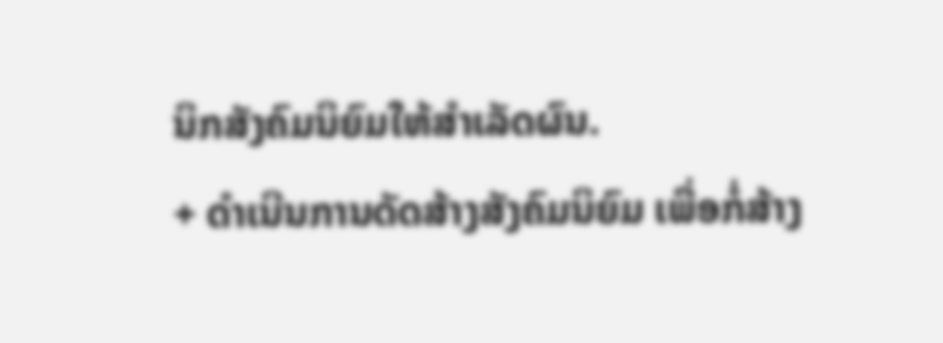ນິກສັງຄົມນິຍົມໃຫ້ສໍາເລັດຜົນ.
+ ດຳເນີນການດັດສ້າງສັງຄົມນິຍົມ ເພື່ອກໍ່ສ້າງ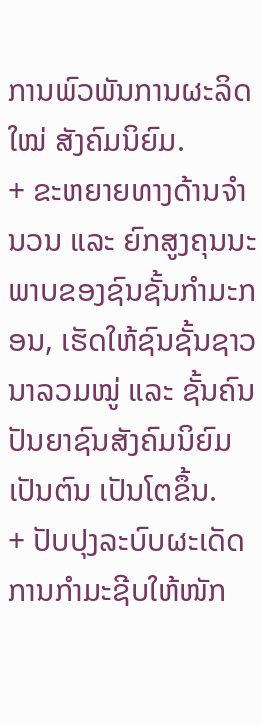ການພົວພັນການຜະລິດໃໝ່ ສັງຄົມນິຍົມ.
+ ຂະຫຍາຍທາງດ້ານຈຳນວນ ແລະ ຍົກສູງຄຸນນະພາບຂອງຊົນຊັ້ນກໍາມະກອນ, ເຮັດໃຫ້ຊົນຊັ້ນຊາວນາລວມໝູ່ ແລະ ຊັ້ນຄົນປັນຍາຊົນສັງຄົມນິຍົມ ເປັນຕົນ ເປັນໂຕຂຶ້ນ.
+ ປັບປຸງລະບົບຜະເດັດການກຳມະຊີບໃຫ້ໜັກ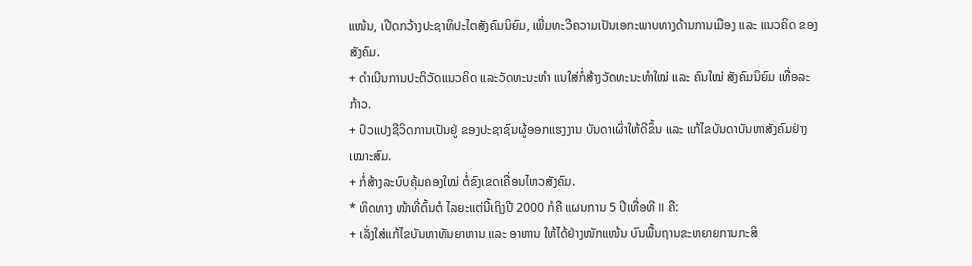ແໜ້ນ, ເປີດກວ້າງປະຊາທິປະໄຕສັງຄົມນິຍົມ, ເພີ່ມທະວີຄວາມເປັນເອກະພາບທາງດ້ານການເມືອງ ແລະ ແນວຄິດ ຂອງສັງຄົມ.
+ ດຳເນີນການປະຕິວັດແນວຄິດ ແລະວັດທະນະທໍາ ແນໃສ່ກໍ່ສ້າງວັດທະນະທໍາໃໝ່ ແລະ ຄົນໃໝ່ ສັງຄົມນິຍົມ ເທື່ອລະກ້າວ.
+ ປົວແປງຊີວິດການເປັນຢູ່ ຂອງປະຊາຊົນຜູ້ອອກແຮງງານ ບັນດາເຜົ່າໃຫ້ດີຂຶ້ນ ແລະ ແກ້ໄຂບັນດາບັນຫາສັງຄົມຢ່າງເໝາະສົມ.
+ ກໍ່ສ້າງລະບົບຄຸ້ມຄອງໃໝ່ ຕໍ່ຂົງເຂດເຄື່ອນໄຫວສັງຄົມ.
* ທິດທາງ ໜ້າທີ່ຕົ້ນຕໍ ໄລຍະແຕ່ນີ້ເຖິງປີ 2000 ກໍຄື ແຜນການ 5 ປີເທື່ອທີ II ຄື:
+ ເລັ່ງໃສ່ແກ້ໄຂບັນຫາທັນຍາຫານ ແລະ ອາຫານ ໃຫ້ໄດ້ຢ່າງໜັກແໜ້ນ ບົນພື້ນຖານຂະຫຍາຍການກະສິ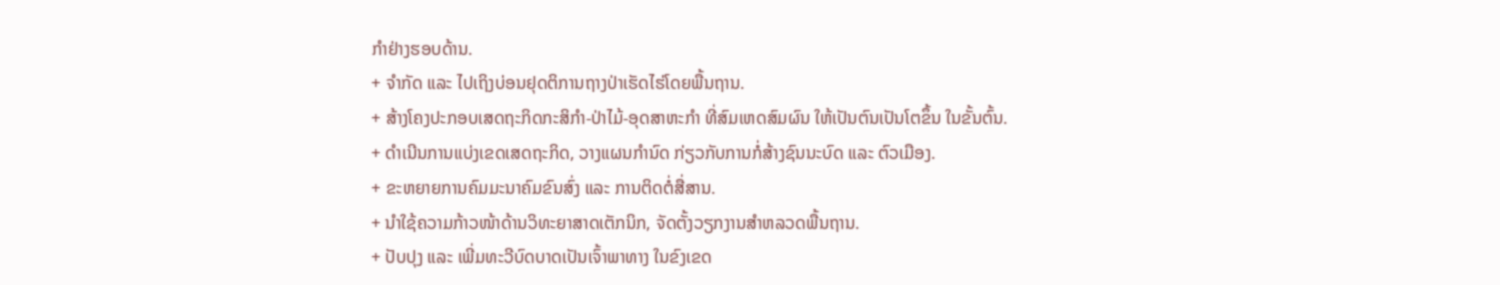ກຳຢ່າງຮອບດ້ານ.
+ ຈຳກັດ ແລະ ໄປເຖິງບ່ອນຢຸດຕິການຖາງປ່າເຮັດໄຮ່ໂດຍພື້ນຖານ.
+ ສ້າງໂຄງປະກອບເສດຖະກິດກະສິກຳ-ປ່າໄມ້-ອຸດສາຫະກຳ ທີ່ສົມເຫດສົມຜົນ ໃຫ້ເປັນຕົນເປັນໂຕຂຶ້ນ ໃນຂັ້ນຕົ້ນ.
+ ດຳເນີນການແບ່ງເຂດເສດຖະກິດ, ວາງແຜນກຳນົດ ກ່ຽວກັບການກໍ່ສ້າງຊົນນະບົດ ແລະ ຕົວເມືອງ.
+ ຂະຫຍາຍການຄົມມະນາຄົມຂົນສົ່ງ ແລະ ການຕິດຕໍ່ສື່ສານ.
+ ນຳໃຊ້ຄວາມກ້າວໜ້າດ້ານວິທະຍາສາດເຕັກນິກ, ຈັດຕັ້ງວຽກງານສຳຫລວດພື້ນຖານ.
+ ປັບປຸງ ແລະ ເພີ່ມທະວີບົດບາດເປັນເຈົ້າພາທາງ ໃນຂົງເຂດ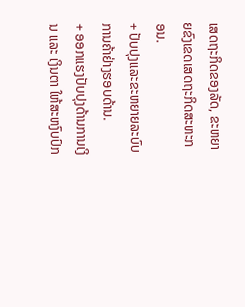ເສດຖະກິດຂອງລັດ, ຂະຫຍາຍຂົງເຂດເສດຖະກິດສະຫະກອນ.
+ ປັບປຸງແລະຂະຫຍາຍລະບົບການຄ້າຢ່າງຮອບດ້ານ.
+ ອອກແຮງປັບປຸງດ້ານການເງິນ ແລະ ເງິນຕາ ໃຫ້ສະຫງົບປົກ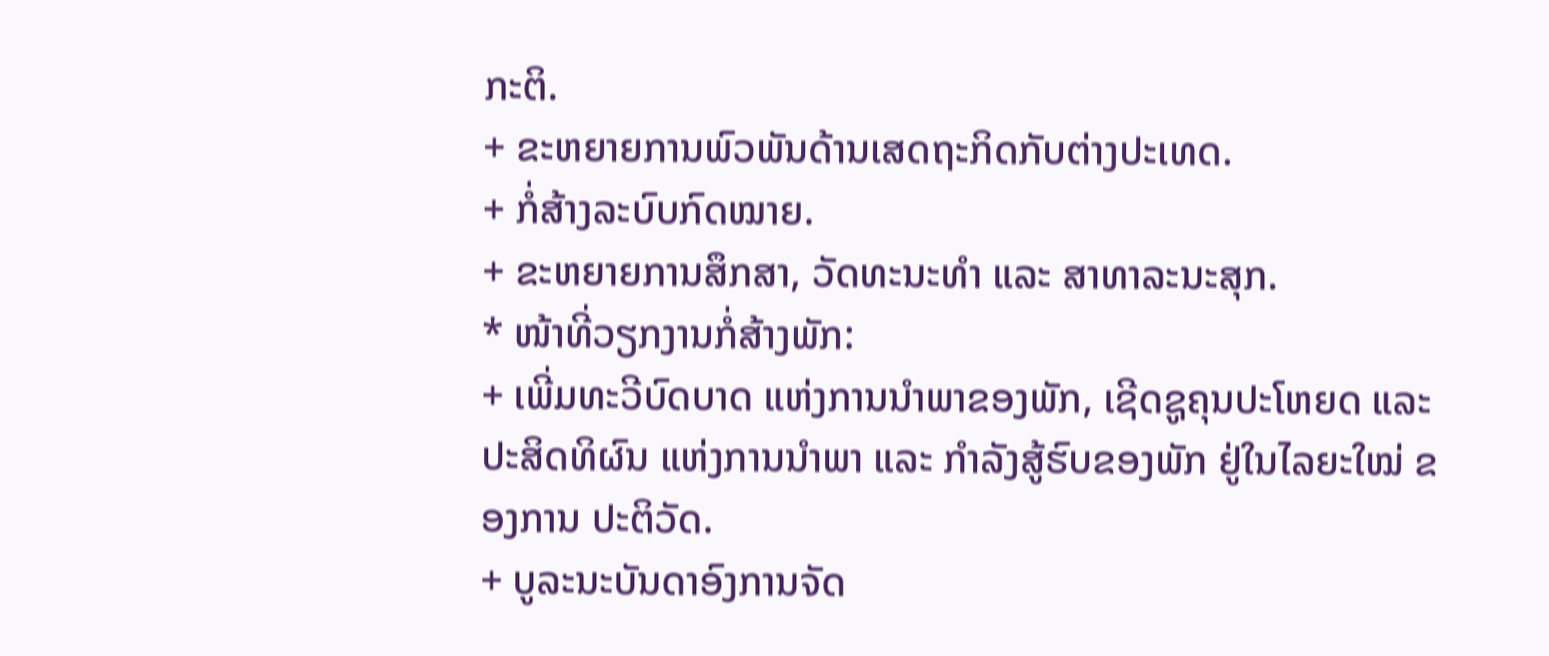ກະຕິ.
+ ຂະຫຍາຍການພົວພັນດ້ານເສດຖະກິດກັບຕ່າງປະເທດ.
+ ກໍ່ສ້າງລະບົບກົດໝາຍ.
+ ຂະຫຍາຍການສຶກສາ, ວັດທະນະທຳ ແລະ ສາທາລະນະສຸກ.
* ໜ້າທີ່ວຽກງານກໍ່ສ້າງພັກ:
+ ເພີ່ມທະວີບົດບາດ ແຫ່ງການນໍາພາຂອງພັກ, ເຊີດຊູຄຸນປະໂຫຍດ ແລະ ປະສິດທິຜົນ ແຫ່ງການນໍາພາ ແລະ ກໍາລັງສູ້ຮົບຂອງພັກ ຢູ່ໃນໄລຍະໃໝ່ ຂອງການ ປະຕິວັດ.
+ ບູລະນະບັນດາອົງການຈັດ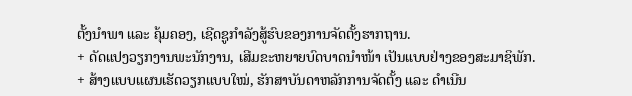ຕັ້ງນຳພາ ແລະ ຄຸ້ມຄອງ, ເຊີດຊູກໍາລັງສູ້ຮົບຂອງການຈັດຕັ້ງຮາກຖານ.
+ ດັດແປງວຽກງານພະນັກງານ, ເສີມຂະຫຍາຍບົດບາດນໍາໜ້າ ເປັນແບບຢ່າງຂອງສະມາຊິພັກ.
+ ສ້າງແບບແຜນເຮັດວຽກແບບໃໝ່, ຮັກສາບັນດາຫລັກການຈັດຕັ້ງ ແລະ ດໍາເນີນ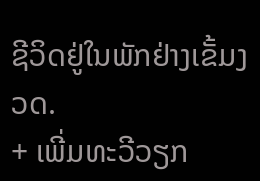ຊີວິດຢູ່ໃນພັກຢ່າງເຂັ້ມງວດ.
+ ເພີ່ມທະວີວຽກ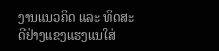ງານແນວຄິດ ແລະ ທິດສະດີຢ່າງແຂງແຮງແນໃສ່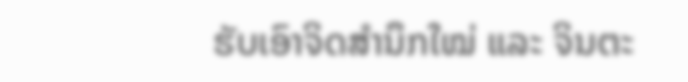ຮັບເອົາຈິດສໍານຶກໃໝ່ ແລະ ຈິນຕະ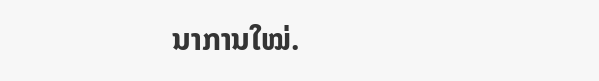ນາການໃໝ່.